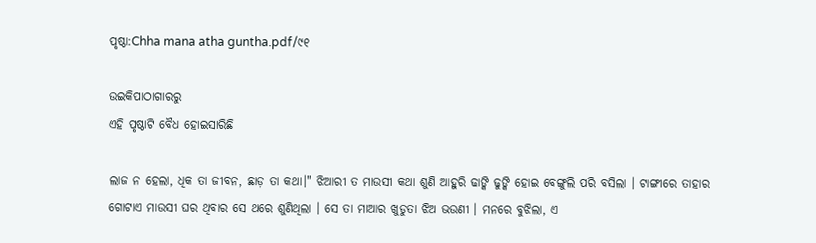ପୃଷ୍ଠା:Chha mana atha guntha.pdf/୯୧

ଉଇକିପାଠାଗାର‌ରୁ
ଏହି ପୃଷ୍ଠାଟି ବୈଧ ହୋଇସାରିଛି

ଲାଜ ନ ହେଲା, ଧିକ ତା ଜୀବନ, ଛାଡ଼ ତା କଥା।" ଝିଆରୀ ତ ମାଉସୀ କଥା ଶୁଣି ଆହୁରି ଢାଙ୍କି ଢୁଙ୍କି ହୋଇ ବେଙ୍ଗୁଲି ପରି ବସିଲା । ଟାଙ୍ଗୀରେ ତାହାର ଗୋଟାଏ ମାଉସୀ ଘର ଥିବାର ସେ ଥରେ ଶୁଣିଥିଲା । ସେ ତା ମାଆର ଖୁଡୁତା ଝିଅ ଭଉଣୀ । ମନରେ ବୁଝିଲା, ଏ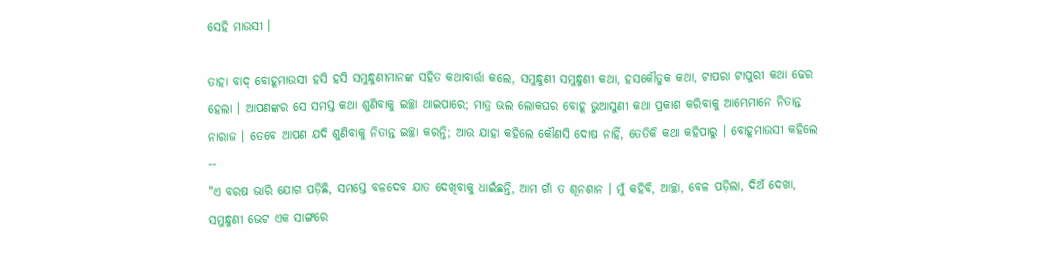ସେହି ମାଉସୀ ।

ତାହା ବାଦ୍ ବୋହୂମାଉସୀ ହସି ହସି ସମୁନ୍ଧୁଣୀମାନଙ୍କ ସହିତ କଥାବାର୍ତ୍ତା କଲେ, ସମୁନ୍ଧୁଣୀ ସମୁନ୍ଧୁଣୀ କଥା, ହସକୌତୁକ କଥା, ଟାପରା ଟାପୁରୀ କଥା ଢେର ହେଲା । ଆପଣଙ୍କର ସେ ସମସ୍ତ କଥା ଶୁଣିବାକୁ ଇଚ୍ଛା ଥାଇପାରେ; ମାତ୍ର ଭଲ ଲୋକଘର ବୋହୂ ଭୁଆସୁଣୀ କଥା ପ୍ରକାଶ କରିବାକୁ ଆମ୍ଭେମାନେ ନିତାନ୍ତ ନାରାଜ । ତେବେ ଆପଣ ଯଦି ଶୁଣିବାକୁ ନିତାନ୍ତ ଇଚ୍ଛା କରନ୍ତି; ଆଉ ଯାହା କହିଲେ କୌଣସି ଦୋଷ ନାହିଁ, ତେତିକି କଥା କହିପାରୁ । ବୋହୂମାଉସୀ କହିଲେ --
"ଏ ବରଷ ଭାରି ଯୋଗ ପଡ଼ିଛି, ସମସ୍ତେ ବଳଦେବ ଯାତ ଦେଖିବାକୁ ଧାଇଁଛନ୍ତି, ଆମ ଗାଁ ତ ଶୂନଶାନ । ମୁଁ କହିବି, ଆଚ୍ଛା, ବେଳ ପଡ଼ିଲା, ଦିଅଁ ଦେଖା, ସମୁନ୍ଧୁଣୀ ଭେଟ ଏକ ସାଙ୍ଗରେ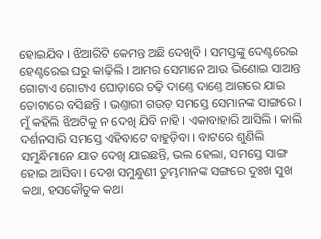ହୋଇଯିବ । ଝିଆରିଟି କେମନ୍ତ ଅଛି ଦେଖିବି । ସମସ୍ତଙ୍କୁ ଦେଣ୍ଟରେଇ ହେଣ୍ଟରେଇ ଘରୁ କାଢ଼ିଲି । ଆମର ସେମାନେ ଆଉ ଭିଣୋଇ ସାଆନ୍ତ ଗୋଟାଏ ଗୋଟାଏ ଘୋଡ଼ାରେ ଚଢ଼ି ଦାଣ୍ତେ ଦାଣ୍ତେ ଆଗରେ ଯାଇ ତୋଟାରେ ବସିଛନ୍ତି । ଭଣ୍ତାରୀ ଗଉଡ଼ ସମସ୍ତେ ସେମାନଙ୍କ ସାଙ୍ଗରେ । ମୁଁ କହିଲି ଝିଅଟିକୁ ନ ଦେଖି ଯିବି ନାହି । ଏକାବାହାରି ଆସିଲି । କାଲି ଦର୍ଶନସାରି ସମସ୍ତେ ଏହିବାଟେ ବାହୁଡ଼ିବା । ବାଟରେ ଶୁଣିଲି ସମୁନ୍ଧିମାନେ ଯାତ ଦେଖି ଯାଇଛନ୍ତି, ଭଲ ହେଲା, ସମସ୍ତେ ସାଙ୍ଗ ହୋଇ ଆସିବା । ଦେଖ ସମୁନ୍ଧୁଣୀ ତୁମ୍ଭମାନଙ୍କ ସଙ୍ଗରେ ଦୁଃଖ ସୁଖ କଥା, ହସକୌତୁକ କଥା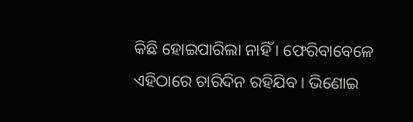କିଛି ହୋଇପାରିଲା ନାହିଁ । ଫେରିବାବେଳେ ଏହିଠାରେ ଚାରିଦିନ ରହିଯିବ । ଭିଣୋଇ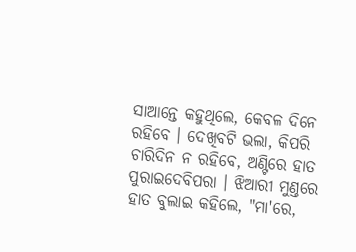ସାଆନ୍ତେ କହୁଥିଲେ, କେବଳ ଦିନେ ରହିବେ । ଦେଖିବଟି ଭଲା, କିପରି ଚାରିଦିନ ନ ରହିବେ, ଅଣ୍ଟିରେ ହାତ ପୁରାଇଦେବିପରା । ଝିଆରୀ ମୁଣ୍ତରେ ହାତ ବୁଲାଇ କହିଲେ, "ମା'ରେ,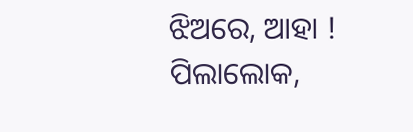ଝିଅରେ, ଆହା ! ପିଲାଲୋକ,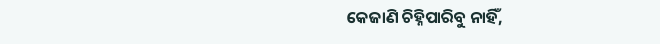କେଜାଣି ଚିହ୍ନିପାରିବୁ ନାହିଁ,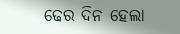ଢେର ଦିନ ହେଲା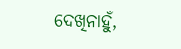ଦେଖିନାହୁଁ,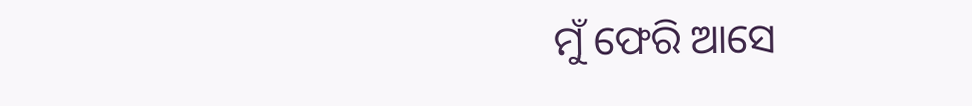ମୁଁ ଫେରି ଆସେ